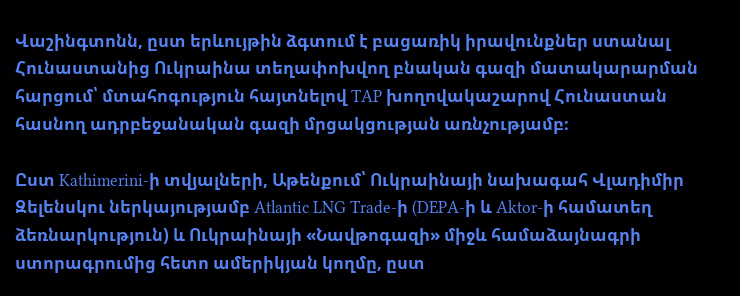Վաշինգտոնն, ըստ երևույթին ձգտում է բացառիկ իրավունքներ ստանալ Հունաստանից Ուկրաինա տեղափոխվող բնական գազի մատակարարման հարցում՝ մտահոգություն հայտնելով TAP խողովակաշարով Հունաստան հասնող ադրբեջանական գազի մրցակցության առնչությամբ։

Ըստ Kathimerini-ի տվյալների, Աթենքում՝ Ուկրաինայի նախագահ Վլադիմիր Զելենսկու ներկայությամբ Atlantic LNG Trade-ի (DEPA-ի և Aktor-ի համատեղ ձեռնարկություն) և Ուկրաինայի «Նավթոգազի» միջև համաձայնագրի ստորագրումից հետո ամերիկյան կողմը, ըստ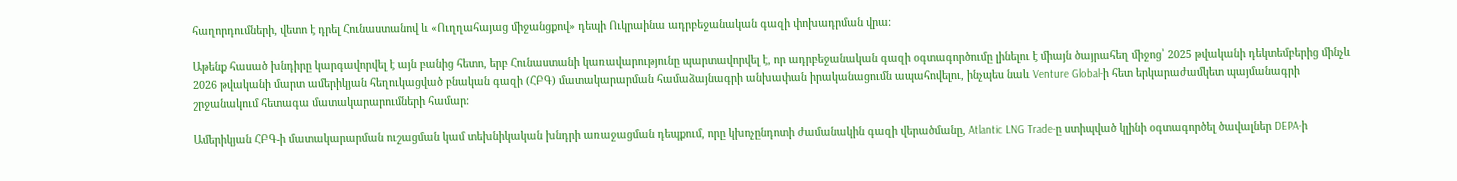հաղորդումների, վետո է դրել Հունաստանով և «Ուղղահայաց միջանցքով» դեպի Ուկրաինա ադրբեջանական գազի փոխադրման վրա։

Աթենք հասած խնդիրը կարգավորվել է այն բանից հետո, երբ Հունաստանի կառավարությունը պարտավորվել է, որ ադրբեջանական գազի օգտագործումը լինելու է միայն ծայրահեղ միջոց՝ 2025 թվականի դեկտեմբերից մինչև 2026 թվականի մարտ ամերիկյան հեղուկացված բնական գազի (ՀԲԳ) մատակարարման համաձայնագրի անխափան իրականացումն ապահովելու, ինչպես նաև Venture Global-ի հետ երկարաժամկետ պայմանագրի շրջանակում հետագա մատակարարումների համար։

Ամերիկյան ՀԲԳ-ի մատակարարման ուշացման կամ տեխնիկական խնդրի առաջացման դեպքում, որը կխոչընդոտի ժամանակին գազի վերածմանը, Atlantic LNG Trade-ը ստիպված կլինի օգտագործել ծավալներ DEPA-ի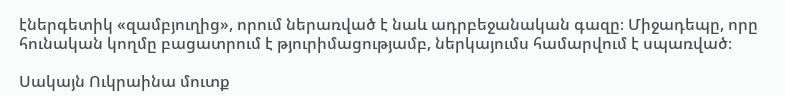էներգետիկ «զամբյուղից», որում ներառված է նաև ադրբեջանական գազը։ Միջադեպը, որը հունական կողմը բացատրում է թյուրիմացությամբ, ներկայումս համարվում է սպառված։

Սակայն Ուկրաինա մուտք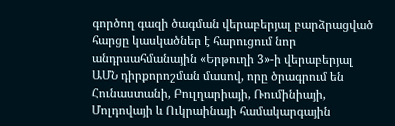գործող գազի ծագման վերաբերյալ բարձրացված հարցը կասկածներ է հարուցում նոր անդրսահմանային «Երթուղի 3»-ի վերաբերյալ ԱՄՆ դիրքորոշման մասով, որը ծրագրում են Հունաստանի, Բուլղարիայի, Ռումինիայի, Մոլդովայի և Ուկրաինայի համակարգային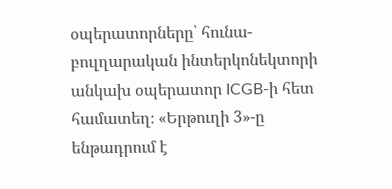օպերատորները՝ հունա-բուլղարական ինտերկոնեկտորի անկախ օպերատոր ICGB-ի հետ համատեղ։ «Երթուղի 3»-ը ենթադրում է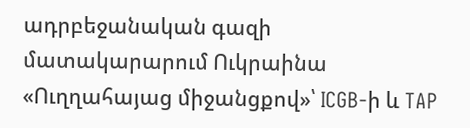ադրբեջանական գազի մատակարարում Ուկրաինա «Ուղղահայաց միջանցքով»՝ ICGB-ի և TAP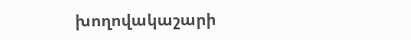խողովակաշարի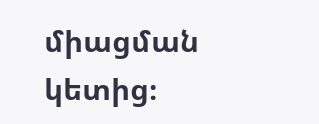միացման կետից։